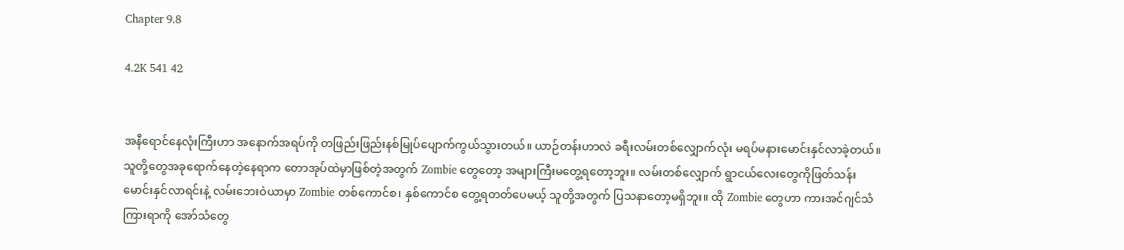Chapter 9.8

4.2K 541 42


အနီရောင်နေလုံးကြီးဟာ အနောက်အရပ်ကို တဖြည်းဖြည်းနစ်မြုပ်ပျောက်ကွယ်သွားတယ်။ ယာဉ်တန်းဟာလဲ ခရီးလမ်းတစ်လျှောက်လုံး မရပ်မနားမောင်းနှင်လာခဲ့တယ်။ သူတို့တွေအခုရောက်နေတဲ့နေရာက တောအုပ်ထဲမှာဖြစ်တဲ့အတွက် Zombie တွေတော့ အများကြီးမတွေ့ရတော့ဘူး။ လမ်းတစ်လျှောက် ရွာငယ်လေးတွေကိုဖြတ်သန်းမောင်းနှင်လာရင်းနဲ့ လမ်းဘေးဝဲယာမှာ Zombie တစ်ကောင်စ၊ နှစ်ကောင်စ တွေ့ရတတ်ပေမယ့် သူတို့အတွက် ပြသနာတော့မရှိဘူး။ ထို Zombie တွေဟာ ကားအင်ဂျင်သံကြားရာကို အော်သံတွေ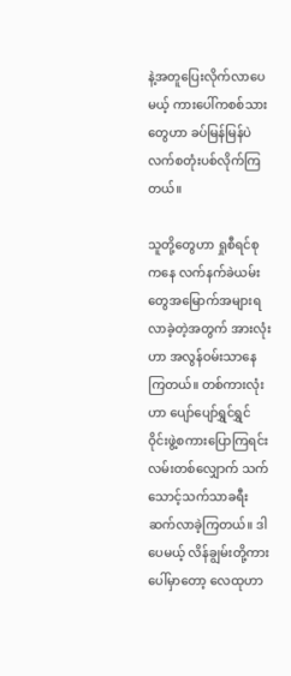နဲ့အတူပြေးလိုက်လာပေမယ့် ကားပေါ်ကစစ်သားတွေဟာ ခပ်မြန်မြန်ပဲလက်စတုံးပစ်လိုက်ကြတယ်။

သူတို့တွေဟာ ရှုစီရင်စုကနေ လက်နက်ခဲယမ်းတွေအမြောက်အများရလာခဲ့တဲ့အတွက် အားလုံးဟာ အလွန်ဝမ်းသာနေကြတယ်။ တစ်ကားလုံးဟာ ပျော်ပျော်ရွှင်ရွှင်ဝိုင်းဖွဲ့စကားပြောကြရင်း လမ်းတစ်လျှောက် သက်သောင့်သက်သာခရီးဆက်လာခဲ့ကြတယ်။ ဒါပေမယ့် လိန်ချွမ်းတို့ကားပေါ်မှာတော့ လေထုဟာ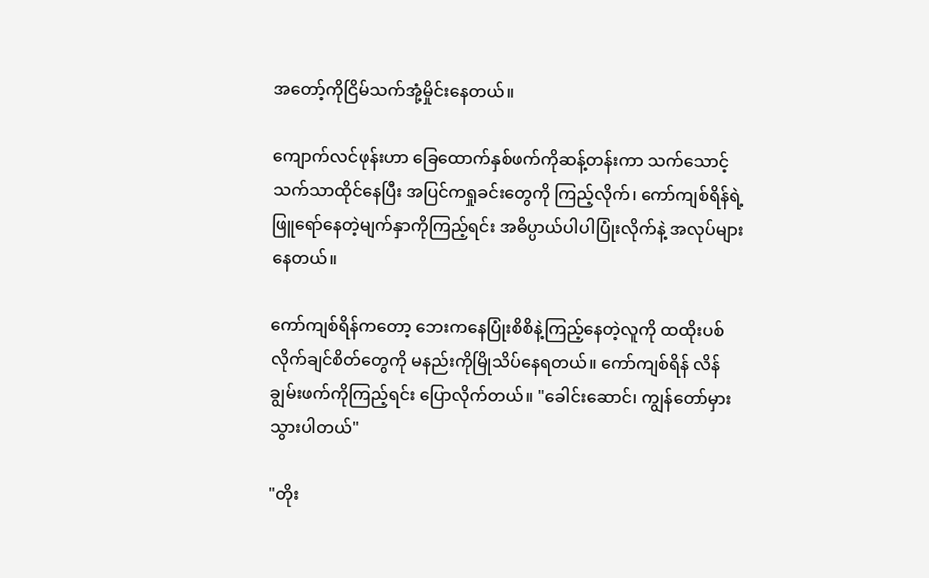အတော့်ကိုငြိမ်သက်အုံ့မှိုင်းနေတယ်။

ကျောက်လင်ဖုန်းဟာ ခြေထောက်နှစ်ဖက်ကိုဆန့်တန်းကာ သက်သောင့်သက်သာထိုင်နေပြီး အပြင်ကရှုခင်းတွေကို ကြည့်လိုက်၊ ကော်ကျစ်ရိန်ရဲ့ ဖြူရော်နေတဲ့မျက်နှာကိုကြည့်ရင်း အဓိပ္ပာယ်ပါပါပြုံးလိုက်နဲ့ အလုပ်များနေတယ်။

ကော်ကျစ်ရိန်ကတော့ ဘေးကနေပြုံးစိစိနဲ့ကြည့်နေတဲ့လူကို ထထိုးပစ်လိုက်ချင်စိတ်တွေကို မနည်းကိုမြိုသိပ်နေရတယ်။ ကော်ကျစ်ရိန် လိန်ချွမ်းဖက်ကိုကြည့်ရင်း ပြောလိုက်တယ်။ "ခေါင်းဆောင်၊ ကျွန်တော်မှားသွားပါတယ်"

"တိုး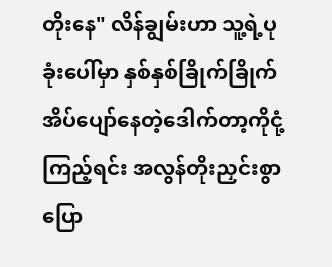တိုးနေ" လိန်ချွမ်းဟာ သူ့ရဲ့ပုခုံးပေါ်မှာ နှစ်နှစ်ခြိုက်ခြိုက်အိပ်ပျော်နေတဲ့ဒေါက်တာ့ကိုငုံ့ကြည့်ရင်း အလွန်တိုးညှင်းစွာပြော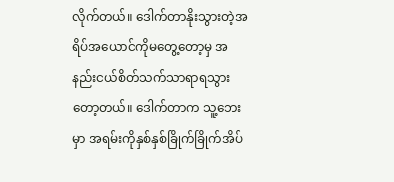လိုက်တယ်။ ဒေါက်တာနိုးသွားတဲ့အရိပ်အယောင်ကိုမတွေ့တော့မှ အနည်းငယ်စိတ်သက်သာရာရသွားတော့တယ်။ ဒေါက်တာက သူ့ဘေးမှာ အရမ်းကိုနှစ်နှစ်ခြိုက်ခြိုက်အိပ်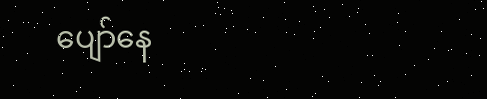ပျော်နေ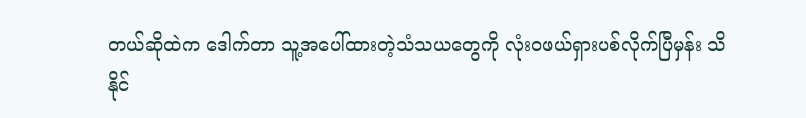တယ်ဆိုထဲက ဒေါက်တာ သူ့အပေါ်ထားတဲ့သံသယတွေကို လုံးဝဖယ်ရှားပစ်လိုက်ပြီမှန်း သိနိုင်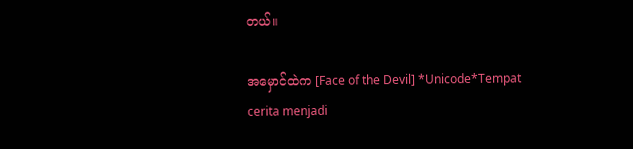တယ်။

အမှောင်ထဲက [Face of the Devil] *Unicode*Tempat cerita menjadi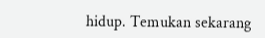hidup. Temukan sekarang